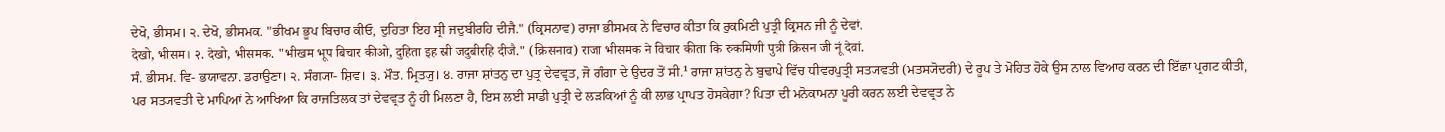ਦੇਖੋ, ਭੀਸਮ। ੨. ਦੇਖੋ, ਭੀਸਮਕ. "ਭੀਖਮ ਭੂਪ ਬਿਚਾਰ ਕੀਓ, ਦੁਹਿਤਾ ਇਹ ਸ੍ਰੀ ਜਦੁਬੀਰਹਿ ਦੀਜੈ." (ਕ੍ਰਿਸਨਾਵ) ਰਾਜਾ ਭੀਸਮਕ ਨੇ ਵਿਚਾਰ ਕੀਤਾ ਕਿ ਰੁਕਮਿਣੀ ਪੁਤ੍ਰੀ ਕ੍ਰਿਸਨ ਜੀ ਨੂੰ ਦੇਵਾਂ.
देखो, भीसम। २. देखो, भीसमक. "भीखम भूप बिचार कीओ, दुहिता इह स्री जदुबीरहि दीजै." (क्रिसनाव) राजा भीसमक ने विचार कीता कि रुकमिणी पुत्री क्रिसन जी नूं देवां.
ਸੰ. ਭੀਸਮ. ਵਿ- ਭਯਾਵਨਾ. ਡਰਾਉਣਾ। ੨. ਸੰਗ੍ਯਾ- ਸ਼ਿਵ। ੩. ਮੌਤ. ਮ੍ਰਿਤ੍ਯੁ। ੪. ਰਾਜਾ ਸ਼ਾਂਤਨੁ ਦਾ ਪੁਤ੍ਰ ਦੇਵਵ੍ਰਤ, ਜੋ ਗੰਗਾ ਦੇ ਉਦਰ ਤੋਂ ਸੀ.¹ ਰਾਜਾ ਸ਼ਾਂਤਨੁ ਨੇ ਬੁਢਾਪੇ ਵਿੱਚ ਧੀਵਰਪੁਤ੍ਰੀ ਸਤ੍ਯਵਤੀ (ਮਤਸ੍ਯੋਦਰੀ) ਦੇ ਰੂਪ ਤੇ ਮੋਹਿਤ ਹੋਕੇ ਉਸ ਨਾਲ ਵਿਆਹ ਕਰਨ ਦੀ ਇੱਛਾ ਪ੍ਰਗਟ ਕੀਤੀ, ਪਰ ਸਤ੍ਯਵਤੀ ਦੇ ਮਾਪਿਆਂ ਨੇ ਆਖਿਆ ਕਿ ਰਾਜਤਿਲਕ ਤਾਂ ਦੇਵਵ੍ਰਤ ਨੂੰ ਹੀ ਮਿਲਣਾ ਹੈ, ਇਸ ਲਈ ਸਾਡੀ ਪੁਤ੍ਰੀ ਦੇ ਲੜਕਿਆਂ ਨੂੰ ਕੀ ਲਾਭ ਪ੍ਰਾਪਤ ਹੋਸਕੇਗਾ? ਪਿਤਾ ਦੀ ਮਨੋਕਾਮਨਾ ਪੂਰੀ ਕਰਨ ਲਈ ਦੇਵਵ੍ਰਤ ਨੇ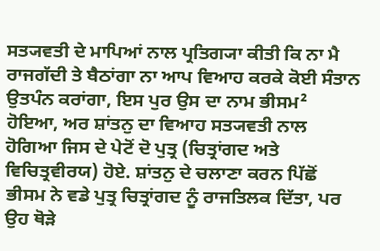ਸਤ੍ਯਵਤੀ ਦੇ ਮਾਪਿਆਂ ਨਾਲ ਪ੍ਰਤਿਗ੍ਯਾ ਕੀਤੀ ਕਿ ਨਾ ਮੈ ਰਾਜਗੱਦੀ ਤੇ ਬੈਠਾਂਗਾ ਨਾ ਆਪ ਵਿਆਹ ਕਰਕੇ ਕੋਈ ਸੰਤਾਨ ਉਤਪੰਨ ਕਰਾਂਗਾ, ਇਸ ਪੁਰ ਉਸ ਦਾ ਨਾਮ ਭੀਸਮ² ਹੋਇਆ, ਅਰ ਸ਼ਾਂਤਨੁ ਦਾ ਵਿਆਹ ਸਤ੍ਯਵਤੀ ਨਾਲ ਹੋਗਿਆ ਜਿਸ ਦੇ ਪੇਟੋਂ ਦੋ ਪੁਤ੍ਰ (ਚਿਤ੍ਰਾਂਗਦ ਅਤੇ ਵਿਚਿਤ੍ਰਵੀਰਯ) ਹੋਏ. ਸ਼ਾਂਤਨੁ ਦੇ ਚਲਾਣਾ ਕਰਨ ਪਿੱਛੋਂ ਭੀਸਮ ਨੇ ਵਡੇ ਪੁਤ੍ਰ ਚਿਤ੍ਰਾਂਗਦ ਨੂੰ ਰਾਜਤਿਲਕ ਦਿੱਤਾ, ਪਰ ਉਹ ਥੋੜੇ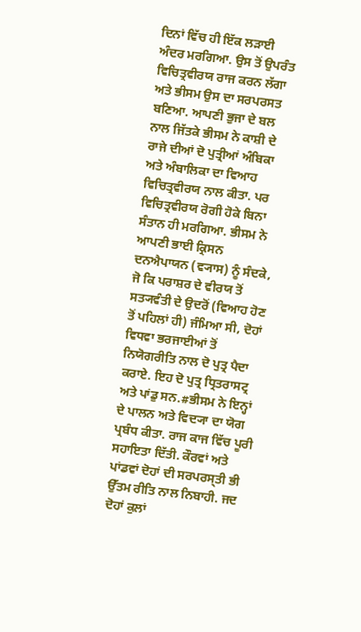ਦਿਨਾਂ ਵਿੱਚ ਹੀ ਇੱਕ ਲੜਾਈ ਅੰਦਰ ਮਰਗਿਆ. ਉਸ ਤੋਂ ਉਪਰੰਤ ਵਿਚਿਤ੍ਰਵੀਰਯ ਰਾਜ ਕਰਨ ਲੱਗਾ ਅਤੇ ਭੀਸਮ ਉਸ ਦਾ ਸਰਪਰਸਤ ਬਣਿਆ. ਆਪਣੀ ਭੁਜਾ ਦੇ ਬਲ ਨਾਲ ਜਿੱਤਕੇ ਭੀਸਮ ਨੇ ਕਾਸ਼ੀ ਦੇ ਰਾਜੇ ਦੀਆਂ ਦੋ ਪੁਤ੍ਰੀਆਂ ਅੰਬਿਕਾ ਅਤੇ ਅੰਬਾਲਿਕਾ ਦਾ ਵਿਆਹ ਵਿਚਿਤ੍ਰਵੀਰਯ ਨਾਲ ਕੀਤਾ. ਪਰ ਵਿਚਿਤ੍ਰਵੀਰਯ ਰੋਗੀ ਹੋਕੇ ਬਿਨਾ ਸੰਤਾਨ ਹੀ ਮਰਗਿਆ. ਭੀਸਮ ਨੇ ਆਪਣੀ ਭਾਈ ਕ੍ਰਿਸਨ ਦਨਐਪਾਯਨ (ਵ੍ਯਾਸ) ਨੂੰ ਸੰਦਕੇ, ਜੋ ਕਿ ਪਰਾਸ਼ਰ ਦੇ ਵੀਰਯ ਤੋਂ ਸਤ੍ਯਵੰਤੀ ਦੇ ਉਦਰੋਂ (ਵਿਆਹ ਹੋਣ ਤੋਂ ਪਹਿਲਾਂ ਹੀ) ਜੰਮਿਆ ਸੀ, ਦੋਹਾਂ ਵਿਧਵਾ ਭਰਜਾਈਆਂ ਤੋਂ ਨਿਯੋਗਰੀਤਿ ਨਾਲ ਦੋ ਪੁਤ੍ਰ ਪੈਦਾ ਕਰਾਏ. ਇਹ ਦੋ ਪੁਤ੍ਰ ਧ੍ਰਿਤਰਾਸਟ੍ਰ ਅਤੇ ਪਾਂਡੁ ਸਨ.#ਭੀਸਮ ਨੇ ਇਨ੍ਹਾਂ ਦੇ ਪਾਲਨ ਅਤੇ ਵਿਦ੍ਯਾ ਦਾ ਯੋਗ ਪ੍ਰਬੰਧ ਕੀਤਾ. ਰਾਜ ਕਾਜ ਵਿੱਚ ਪੂਰੀ ਸਹਾਇਤਾ ਦਿੱਤੀ. ਕੌਰਵਾਂ ਅਤੇ ਪਾਂਡਵਾਂ ਦੋਹਾਂ ਦੀ ਸਰਪਰਸ੍ਤੀ ਭੀ ਉੱਤਮ ਰੀਤਿ ਨਾਲ ਨਿਬਾਹੀ. ਜਦ ਦੋਹਾਂ ਕੁਲਾਂ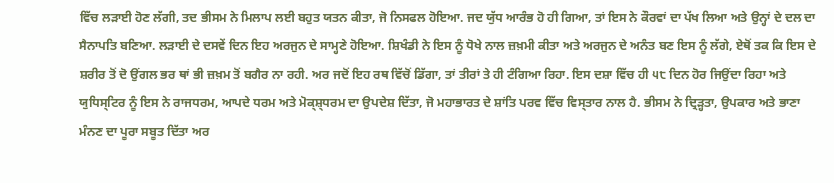ਵਿੱਚ ਲੜਾਈ ਹੋਣ ਲੱਗੀ, ਤਦ ਭੀਸਮ ਨੇ ਮਿਲਾਪ ਲਈ ਬਹੁਤ ਯਤਨ ਕੀਤਾ, ਜੋ ਨਿਸਫਲ ਹੋਇਆ. ਜਦ ਯੁੱਧ ਆਰੰਭ ਹੋ ਹੀ ਗਿਆ, ਤਾਂ ਇਸ ਨੇ ਕੌਰਵਾਂ ਦਾ ਪੱਖ ਲਿਆ ਅਤੇ ਉਨ੍ਹਾਂ ਦੇ ਦਲ ਦਾ ਸੈਨਾਪਤਿ ਬਣਿਆ. ਲੜਾਈ ਦੇ ਦਸਵੇਂ ਦਿਨ ਇਹ ਅਰਜੁਨ ਦੇ ਸਾਮ੍ਹਣੇ ਹੋਇਆ. ਸ਼ਿਖੰਡੀ ਨੇ ਇਸ ਨੂੰ ਧੋਖੇ ਨਾਲ ਜ਼ਖ਼ਮੀ ਕੀਤਾ ਅਤੇ ਅਰਜੁਨ ਦੇ ਅਨੰਤ ਬਣ ਇਸ ਨੂੰ ਲੱਗੇ, ਏਥੋਂ ਤਕ ਕਿ ਇਸ ਦੇ ਸ਼ਰੀਰ ਤੋਂ ਦੋ ਉਂਗਲ ਭਰ ਥਾਂ ਭੀ ਜ਼ਖ਼ਮ ਤੋਂ ਬਗੈਰ ਨਾ ਰਹੀ. ਅਰ ਜਦੋਂ ਇਹ ਰਥ ਵਿੱਚੋਂ ਡਿੱਗਾ, ਤਾਂ ਤੀਰਾਂ ਤੇ ਹੀ ਟੰਗਿਆ ਰਿਹਾ. ਇਸ ਦਸ਼ਾ ਵਿੱਚ ਹੀ ੫੮ ਦਿਨ ਹੋਰ ਜਿਉਂਦਾ ਰਿਹਾ ਅਤੇ ਯੁਧਿਸ੍ਟਿਰ ਨੂੰ ਇਸ ਨੇ ਰਾਜਧਰਮ, ਆਪਦੇ ਧਰਮ ਅਤੇ ਮੋਕ੍ਸ਼੍ਧਰਮ ਦਾ ਉਪਦੇਸ਼ ਦਿੱਤਾ, ਜੋ ਮਹਾਭਾਰਤ ਦੇ ਸ਼ਾਂਤਿ ਪਰਵ ਵਿੱਚ ਵਿਸ੍ਤਾਰ ਨਾਲ ਹੈ. ਭੀਸਮ ਨੇ ਦ੍ਰਿੜ੍ਹਤਾ, ਉਪਕਾਰ ਅਤੇ ਭਾਣਾ ਮੰਨਣ ਦਾ ਪੂਰਾ ਸਬੂਤ ਦਿੱਤਾ ਅਰ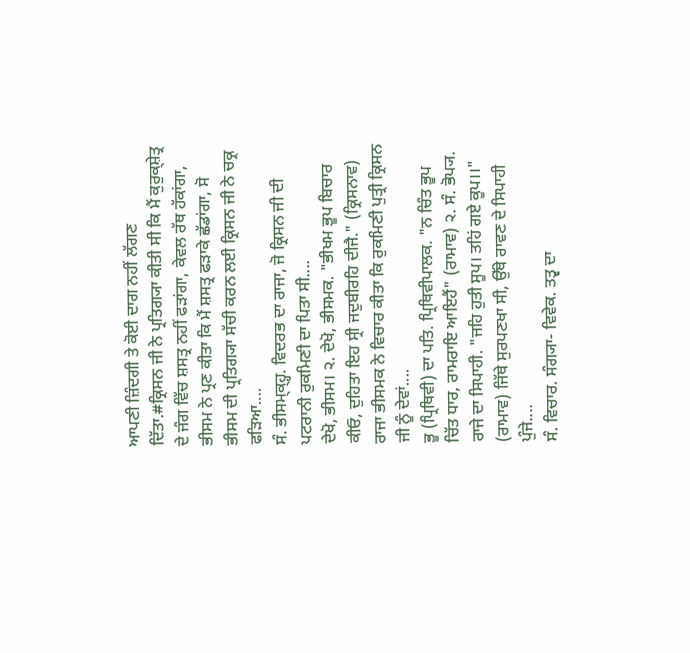ਆਪਣੀ ਜ਼ਿੰਦਗੀ ਤੇ ਕੋਈ ਦਾਗ ਨਹੀਂ ਲੱਗਣ ਦਿੱਤਾ.#ਕ੍ਰਿਸਨ ਜੀ ਨੇ ਪ੍ਰਤਿਗ੍ਯਾ ਕੀਤੀ ਸੀ ਕਿ ਮੈਂ ਕੁਰੁਕ੍ਸ਼ੇਤ੍ਰ ਦੇ ਜੰਗ ਵਿੱਚ ਸ਼ਸਤ੍ਰ ਨਹੀਂ ਫੜਾਂਗਾ, ਕੇਵਲ ਰੱਥ ਹੱਕਾਂਗਾ, ਭੀਸਮ ਨੇ ਪ੍ਰਣ ਕੀਤਾ ਕਿ ਮੈਂ ਸ਼ਸਤ੍ਰ ਫੜਾਕੇ ਛੱਡਾਂਗਾ, ਸੋ ਭੀਸਮ ਦੀ ਪ੍ਰਤਿਗ੍ਯਾ ਸੱਚੀ ਕਰਨ ਲਈ ਕ੍ਰਿਸਨ ਜੀ ਨੇ ਚਕ੍ਰ ਫੜਿਆ....
ਸੰ. ਭੀਸਮ੍ਕ੍ਹ੍ਹ. ਵਿਦਰਭ ਦਾ ਰਾਜਾ, ਜੋ ਕ੍ਰਿਸਨ ਜੀ ਦੀ ਪਟਰਾਨੀ ਰੁਕਮਿਣੀ ਦਾ ਪਿਤਾ ਸੀ....
ਦੇਖੋ, ਭੀਸਮ। ੨. ਦੇਖੋ, ਭੀਸਮਕ. "ਭੀਖਮ ਭੂਪ ਬਿਚਾਰ ਕੀਓ, ਦੁਹਿਤਾ ਇਹ ਸ੍ਰੀ ਜਦੁਬੀਰਹਿ ਦੀਜੈ." (ਕ੍ਰਿਸਨਾਵ) ਰਾਜਾ ਭੀਸਮਕ ਨੇ ਵਿਚਾਰ ਕੀਤਾ ਕਿ ਰੁਕਮਿਣੀ ਪੁਤ੍ਰੀ ਕ੍ਰਿਸਨ ਜੀ ਨੂੰ ਦੇਵਾਂ....
ਭੂ (ਪ੍ਰਿਥਿਵੀ) ਦਾ ਪਤਿ. ਪ੍ਰਿਥਿਵੀਪਾਲਕ. "ਨ ਚਿੰਤ ਭੂਪ ਚਿੱਤ ਧਾਰ, ਰਾਮਰਾਇ ਆਇਹੈਂ" (ਰਾਮਾਵ) ੨. ਸੰ. ਭੋਪ੍ਯ. ਰਾਜੇ ਦਾ ਸਿਪਾਹੀ. "ਜਹਿ ਹੁਤੀ ਸੂਪ। ਤਹਿਂ ਗਏ ਕੂਪ।।" (ਰਾਮਾਵ) ਜਿੱਥੇ ਸੁਰਪਣਖਾ ਸੀ, ਉੱਥੇ ਰਾਵਣ ਦੇ ਸਿਪਾਹੀ ਪੁੰਜੇ....
ਸੰ. ਵਿਚਾਰ. ਸੰਗ੍ਯਾ- ਵਿਵੇਕ. ਤਤ੍ਵ ਦਾ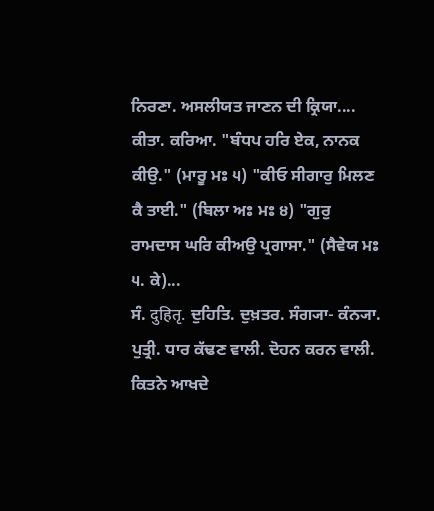ਨਿਰਣਾ. ਅਸਲੀਯਤ ਜਾਣਨ ਦੀ ਕ੍ਰਿਯਾ....
ਕੀਤਾ. ਕਰਿਆ. "ਬੰਧਪ ਹਰਿ ਏਕ, ਨਾਨਕ ਕੀਉ." (ਮਾਰੂ ਮਃ ੫) "ਕੀਓ ਸੀਗਾਰੁ ਮਿਲਣ ਕੈ ਤਾਈ." (ਬਿਲਾ ਅਃ ਮਃ ੪) "ਗੁਰੁ ਰਾਮਦਾਸ ਘਰਿ ਕੀਅਉ ਪ੍ਰਗਾਸਾ." (ਸੈਵੇਯ ਮਃ ੫. ਕੇ)...
ਸੰ. दुहितृ. ਦੁਹਿਤਿ. ਦੁਖ਼ਤਰ. ਸੰਗ੍ਯਾ- ਕੰਨ੍ਯਾ. ਪੁਤ੍ਰੀ. ਧਾਰ ਕੱਢਣ ਵਾਲੀ. ਦੋਹਨ ਕਰਨ ਵਾਲੀ. ਕਿਤਨੇ ਆਖਦੇ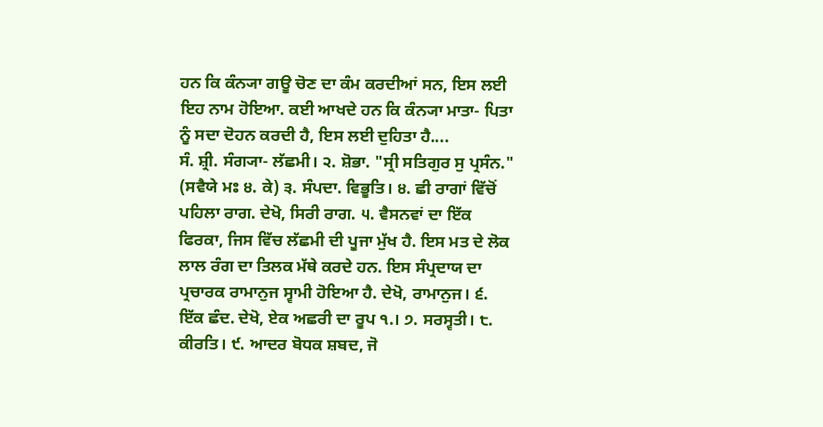ਹਨ ਕਿ ਕੰਨ੍ਯਾ ਗਊ ਚੋਣ ਦਾ ਕੰਮ ਕਰਦੀਆਂ ਸਨ, ਇਸ ਲਈ ਇਹ ਨਾਮ ਹੋਇਆ. ਕਈ ਆਖਦੇ ਹਨ ਕਿ ਕੰਨ੍ਯਾ ਮਾਤਾ- ਪਿਤਾ ਨੂੰ ਸਦਾ ਦੋਹਨ ਕਰਦੀ ਹੈ, ਇਸ ਲਈ ਦੁਹਿਤਾ ਹੈ....
ਸੰ. ਸ਼੍ਰੀ. ਸੰਗ੍ਯਾ- ਲੱਛਮੀ। ੨. ਸ਼ੋਭਾ. "ਸ੍ਰੀ ਸਤਿਗੁਰ ਸੁ ਪ੍ਰਸੰਨ." (ਸਵੈਯੇ ਮਃ ੪. ਕੇ) ੩. ਸੰਪਦਾ. ਵਿਭੂਤਿ। ੪. ਛੀ ਰਾਗਾਂ ਵਿੱਚੋਂ ਪਹਿਲਾ ਰਾਗ. ਦੇਖੋ, ਸਿਰੀ ਰਾਗ. ੫. ਵੈਸਨਵਾਂ ਦਾ ਇੱਕ ਫਿਰਕਾ, ਜਿਸ ਵਿੱਚ ਲੱਛਮੀ ਦੀ ਪੂਜਾ ਮੁੱਖ ਹੈ. ਇਸ ਮਤ ਦੇ ਲੋਕ ਲਾਲ ਰੰਗ ਦਾ ਤਿਲਕ ਮੱਥੇ ਕਰਦੇ ਹਨ. ਇਸ ਸੰਪ੍ਰਦਾਯ ਦਾ ਪ੍ਰਚਾਰਕ ਰਾਮਾਨੁਜ ਸ੍ਵਾਮੀ ਹੋਇਆ ਹੈ. ਦੇਖੋ, ਰਾਮਾਨੁਜ। ੬. ਇੱਕ ਛੰਦ. ਦੇਖੋ, ਏਕ ਅਛਰੀ ਦਾ ਰੂਪ ੧.। ੭. ਸਰਸ੍ਵਤੀ। ੮. ਕੀਰਤਿ। ੯. ਆਦਰ ਬੋਧਕ ਸ਼ਬਦ, ਜੋ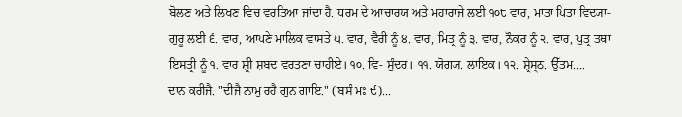ਬੋਲਣ ਅਤੇ ਲਿਖਣ ਵਿਚ ਵਰਤਿਆ ਜਾਂਦਾ ਹੈ. ਧਰਮ ਦੇ ਆਚਾਰਯ ਅਤੇ ਮਹਾਰਾਜੇ ਲਈ ੧੦੮ ਵਾਰ, ਮਾਤਾ ਪਿਤਾ ਵਿਦ੍ਯਾ- ਗੁਰੂ ਲਈ ੬. ਵਾਰ, ਆਪਣੇ ਮਾਲਿਕ ਵਾਸਤੇ ੫. ਵਾਰ, ਵੈਰੀ ਨੂੰ ੪. ਵਾਰ, ਮਿਤ੍ਰ ਨੂੰ ੩. ਵਾਰ, ਨੌਕਰ ਨੂੰ ੨. ਵਾਰ, ਪੁਤ੍ਰ ਤਥਾ ਇਸਤ੍ਰੀ ਨੂੰ ੧. ਵਾਰ ਸ਼੍ਰੀ ਸ਼ਬਦ ਵਰਤਣਾ ਚਾਹੀਏ। ੧੦. ਵਿ- ਸੁੰਦਰ। ੧੧. ਯੋਗ੍ਯ. ਲਾਇਕ। ੧੨. ਸ਼੍ਰੇਸ੍ਠ. ਉੱਤਮ....
ਦਾਨ ਕਰੀਜੈ. "ਦੀਜੈ ਨਾਮੁ ਰਹੈ ਗੁਨ ਗਾਇ." (ਬਸੰ ਮਃ ੯)...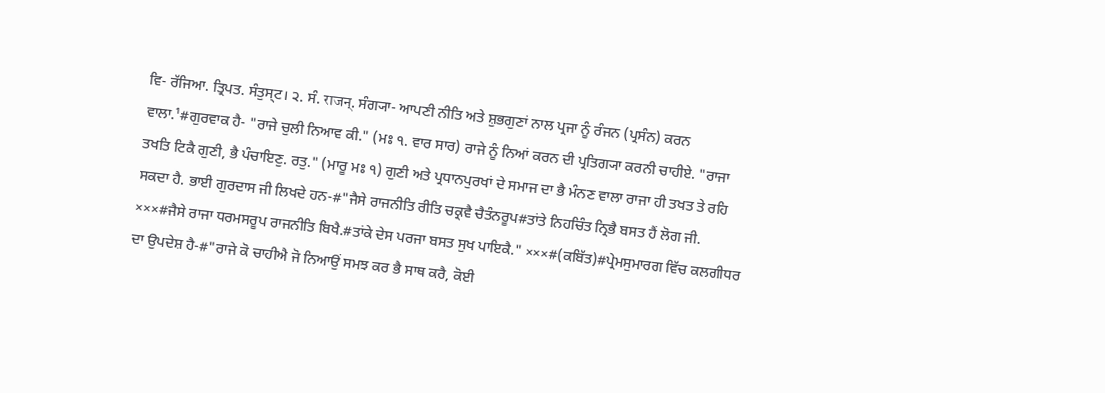ਵਿ- ਰੱਜਿਆ. ਤ੍ਰਿਪਤ. ਸੰਤੁਸ੍ਟ। ੨. ਸੰ. राजन्. ਸੰਗ੍ਯਾ- ਆਪਣੀ ਨੀਤਿ ਅਤੇ ਸ਼ੁਭਗੁਣਾਂ ਨਾਲ ਪ੍ਰਜਾ ਨੂੰ ਰੰਜਨ (ਪ੍ਰਸੰਨ) ਕਰਨ ਵਾਲਾ.¹#ਗੁਰਵਾਕ ਹੈ- "ਰਾਜੇ ਚੁਲੀ ਨਿਆਵ ਕੀ." (ਮਃ ੧. ਵਾਰ ਸਾਰ) ਰਾਜੇ ਨੂੰ ਨਿਆਂ ਕਰਨ ਦੀ ਪ੍ਰਤਿਗ੍ਯਾ ਕਰਨੀ ਚਾਹੀਏ. "ਰਾਜਾ ਤਖਤਿ ਟਿਕੈ ਗੁਣੀ, ਭੈ ਪੰਚਾਇਣੁ. ਰਤੁ." (ਮਾਰੂ ਮਃ ੧) ਗੁਣੀ ਅਤੇ ਪ੍ਰਧਾਨਪੁਰਖਾਂ ਦੇ ਸਮਾਜ ਦਾ ਭੈ ਮੰਨਣ ਵਾਲਾ ਰਾਜਾ ਹੀ ਤਖਤ ਤੇ ਰਹਿ ਸਕਦਾ ਹੈ. ਭਾਈ ਗੁਰਦਾਸ ਜੀ ਲਿਖਦੇ ਹਨ-#"ਜੈਸੇ ਰਾਜਨੀਤਿ ਰੀਤਿ ਚਕ੍ਰਵੈ ਚੈਤੰਨਰੂਪ#ਤਾਂਤੇ ਨਿਹਚਿੰਤ ਨ੍ਰਿਭੈ ਬਸਤ ਹੈਂ ਲੋਗ ਜੀ. ×××#ਜੈਸੇ ਰਾਜਾ ਧਰਮਸਰੂਪ ਰਾਜਨੀਤਿ ਬਿਖੈ.#ਤਾਂਕੇ ਦੇਸ ਪਰਜਾ ਬਸਤ ਸੁਖ ਪਾਇਕੈ." ×××#(ਕਬਿੱਤ)#ਪ੍ਰੇਮਸੁਮਾਰਗ ਵਿੱਚ ਕਲਗੀਧਰ ਦਾ ਉਪਦੇਸ਼ ਹੈ-#"ਰਾਜੇ ਕੋ ਚਾਹੀਐ ਜੋ ਨਿਆਉਂ ਸਮਝ ਕਰ ਭੈ ਸਾਥ ਕਰੈ, ਕੋਈ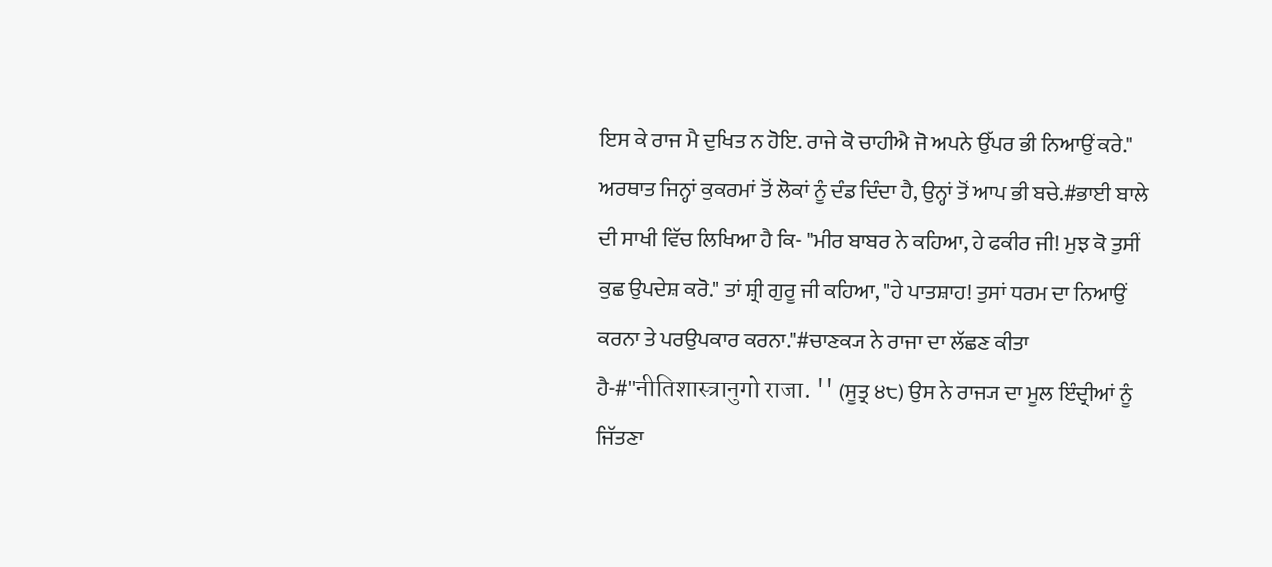ਇਸ ਕੇ ਰਾਜ ਮੈ ਦੁਖਿਤ ਨ ਹੋਇ. ਰਾਜੇ ਕੋ ਚਾਹੀਐ ਜੋ ਅਪਨੇ ਉੱਪਰ ਭੀ ਨਿਆਉਂ ਕਰੇ." ਅਰਥਾਤ ਜਿਨ੍ਹਾਂ ਕੁਕਰਮਾਂ ਤੋਂ ਲੋਕਾਂ ਨੂੰ ਦੰਡ ਦਿੰਦਾ ਹੈ, ਉਨ੍ਹਾਂ ਤੋਂ ਆਪ ਭੀ ਬਚੇ.#ਭਾਈ ਬਾਲੇ ਦੀ ਸਾਖੀ ਵਿੱਚ ਲਿਖਿਆ ਹੈ ਕਿ- "ਮੀਰ ਬਾਬਰ ਨੇ ਕਹਿਆ, ਹੇ ਫਕੀਰ ਜੀ! ਮੁਝ ਕੋ ਤੁਸੀਂ ਕੁਛ ਉਪਦੇਸ਼ ਕਰੋ." ਤਾਂ ਸ਼੍ਰੀ ਗੁਰੂ ਜੀ ਕਹਿਆ, "ਹੇ ਪਾਤਸ਼ਾਹ! ਤੁਸਾਂ ਧਰਮ ਦਾ ਨਿਆਉਂ ਕਰਨਾ ਤੇ ਪਰਉਪਕਾਰ ਕਰਨਾ."#ਚਾਣਕ੍ਯ ਨੇ ਰਾਜਾ ਦਾ ਲੱਛਣ ਕੀਤਾ ਹੈ-#''नीतिशास्त्रानुगो राजा. '' (ਸੂਤ੍ਰ ੪੮) ਉਸ ਨੇ ਰਾਜ੍ਯ ਦਾ ਮੂਲ ਇੰਦ੍ਰੀਆਂ ਨੂੰ ਜਿੱਤਣਾ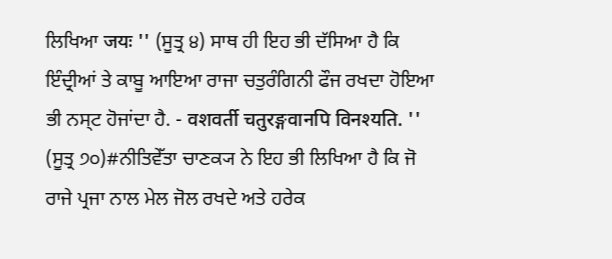ਲਿਖਿਆ जयः '' (ਸੂਤ੍ਰ ੪) ਸਾਥ ਹੀ ਇਹ ਭੀ ਦੱਸਿਆ ਹੈ ਕਿ ਇੰਦ੍ਰੀਆਂ ਤੇ ਕਾਬੂ ਆਇਆ ਰਾਜਾ ਚਤੁਰੰਗਿਨੀ ਫੌਜ ਰਖਦਾ ਹੋਇਆ ਭੀ ਨਸ੍ਟ ਹੋਜਾਂਦਾ ਹੈ. - वशवर्ती चतुरङ्गवानपि विनश्यति. '' (ਸੂਤ੍ਰ ੭੦)#ਨੀਤਿਵੇੱਤਾ ਚਾਣਕ੍ਯ ਨੇ ਇਹ ਭੀ ਲਿਖਿਆ ਹੈ ਕਿ ਜੋ ਰਾਜੇ ਪ੍ਰਜਾ ਨਾਲ ਮੇਲ ਜੋਲ ਰਖਦੇ ਅਤੇ ਹਰੇਕ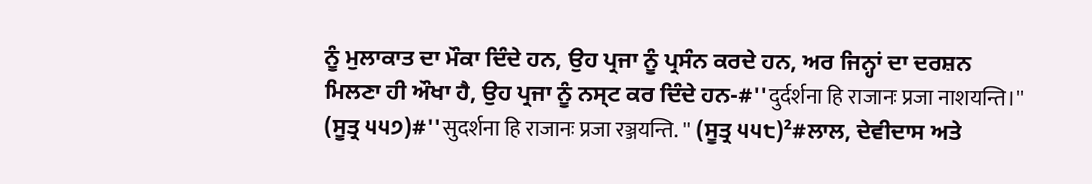ਨੂੰ ਮੁਲਾਕਾਤ ਦਾ ਮੌਕਾ ਦਿੰਦੇ ਹਨ, ਉਹ ਪ੍ਰਜਾ ਨੂੰ ਪ੍ਰਸੰਨ ਕਰਦੇ ਹਨ, ਅਰ ਜਿਨ੍ਹਾਂ ਦਾ ਦਰਸ਼ਨ ਮਿਲਣਾ ਹੀ ਔਖਾ ਹੈ, ਉਹ ਪ੍ਰਜਾ ਨੂੰ ਨਸ੍ਟ ਕਰ ਦਿੰਦੇ ਹਨ-#''दुर्दर्शना हि राजानः प्रजा नाशयन्ति।'' (ਸੂਤ੍ਰ ੫੫੭)#''सुदर्शना हि राजानः प्रजा रञ्जयन्ति. '' (ਸੂਤ੍ਰ ੫੫੮)²#ਲਾਲ, ਦੇਵੀਦਾਸ ਅਤੇ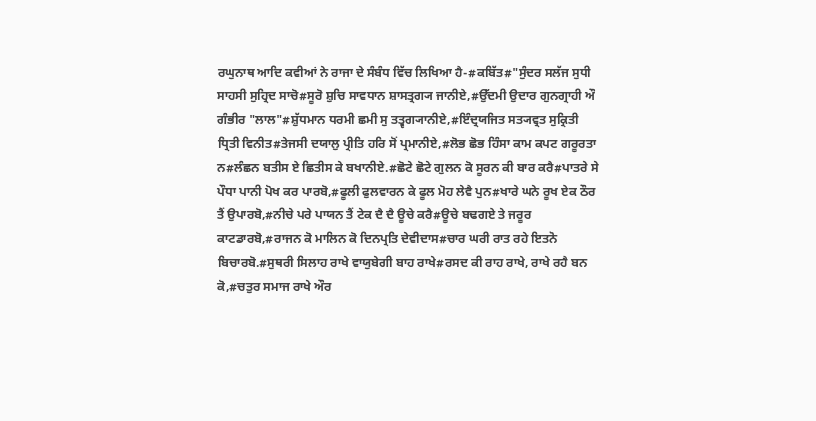ਰਘੁਨਾਥ ਆਦਿ ਕਵੀਆਂ ਨੇ ਰਾਜਾ ਦੇ ਸੰਬੰਧ ਵਿੱਚ ਲਿਖਿਆ ਹੈ-#ਕਬਿੱਤ#"ਸੁੰਦਰ ਸਲੱਜ ਸੁਧੀ ਸਾਹਸੀ ਸੁਹ੍ਰਿਦ ਸਾਚੋ#ਸੂਰੋ ਸ਼ੁਚਿ ਸਾਵਧਾਨ ਸ਼ਾਸਤ੍ਰਗ੍ਯ ਜਾਨੀਏ,#ਉੱਦਮੀ ਉਦਾਰ ਗੁਨਗ੍ਰਾਹੀ ਔ ਗੰਭੀਰ "ਲਾਲ"#ਸ਼ੁੱਧਮਾਨ ਧਰਮੀ ਛਮੀ ਸੁ ਤਤ੍ਵਗ੍ਯਾਨੀਏ,#ਇੰਦ੍ਰਯਜਿਤ ਸਤ੍ਯਵ੍ਰਤ ਸੁਕ੍ਰਿਤੀ ਧ੍ਰਿਤੀ ਵਿਨੀਤ#ਤੇਜਸੀ ਦਯਾਲੁ ਪ੍ਰੀਤਿ ਹਰਿ ਸੋਂ ਪ੍ਰਮਾਨੀਏ,#ਲੋਭ ਛੋਭ ਹਿੰਸਾ ਕਾਮ ਕਪਟ ਗਰੂਰਤਾ ਨ#ਲੰਛਨ ਬਤੀਸ ਏ ਛਿਤੀਸ ਕੇ ਬਖਾਨੀਏ.#ਛੋਟੇ ਛੋਟੇ ਗੁਲਨ ਕੋ ਸੂਰਨ ਕੀ ਬਾਰ ਕਰੈ#ਪਾਤਰੇ ਸੇ ਪੌਧਾ ਪਾਨੀ ਪੋਖ ਕਰ ਪਾਰਬੋ,#ਫੂਲੀ ਫੁਲਵਾਰਨ ਕੇ ਫੂਲ ਮੋਹ ਲੇਵੈ ਪੁਨ#ਖਾਰੇ ਘਨੇ ਰੂਖ ਏਕ ਠੌਰ ਤੈਂ ਉਪਾਰਬੋ,#ਨੀਚੇ ਪਰੇ ਪਾਯਨ ਤੈਂ ਟੇਕ ਦੈ ਦੈ ਊਚੇ ਕਰੈ#ਊਚੇ ਬਢਗਏ ਤੇ ਜਰੂਰ ਕਾਟਡਾਰਬੋ,#ਰਾਜਨ ਕੋ ਮਾਲਿਨ ਕੋ ਦਿਨਪ੍ਰਤਿ ਦੇਵੀਦਾਸ#ਚਾਰ ਘਰੀ ਰਾਤ ਰਹੇ ਇਤਨੋ ਬਿਚਾਰਬੋ.#ਸੁਥਰੀ ਸਿਲਾਹ ਰਾਖੇ ਵਾਯੁਬੇਗੀ ਬਾਹ ਰਾਖੇ#ਰਸਦ ਕੀ ਰਾਹ ਰਾਖੇ, ਰਾਖੇ ਰਹੈ ਬਨ ਕੋ,#ਚਤੁਰ ਸਮਾਜ ਰਾਖੇ ਔਰ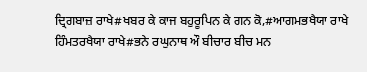ਦ੍ਰਿਗਬਾਜ਼ ਰਾਖੇ#ਖਬਰ ਕੇ ਕਾਜ ਬਹੁਰੂਪਿਨ ਕੇ ਗਨ ਕੋ,#ਆਗਮਭਖੈਯਾ ਰਾਖੇ ਹਿੰਮਤਰਖੈਯਾ ਰਾਖੇ#ਭਨੇ ਰਘੁਨਾਥ ਔ ਬੀਚਾਰ ਬੀਚ ਮਨ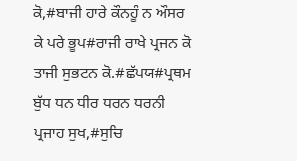ਕੋ,#ਬਾਜੀ ਹਾਰੇ ਕੌਨਹੂੰ ਨ ਔਸਰ ਕੇ ਪਰੇ ਭੂਪ#ਰਾਜੀ ਰਾਖੇ ਪ੍ਰਜਨ ਕੋ ਤਾਜੀ ਸੁਭਟਨ ਕੋ.#ਛੱਪਯ#ਪ੍ਰਥਮ ਬੁੱਧ ਧਨ ਧੀਰ ਧਰਨ ਧਰਨੀ ਪ੍ਰਜਾਹ ਸੁਖ,#ਸੁਚਿ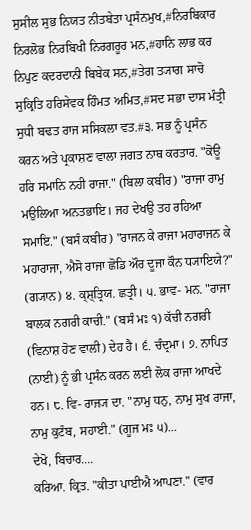ਸੁਸੀਲ ਸੁਭ ਨਿਯਤ ਨੀਤਬੇਤਾ ਪ੍ਰਸੰਨਮੁਖ,#ਨਿਰਬਿਕਾਰ ਨਿਰਲੋਭ ਨਿਰਬਿਖੀ ਨਿਰਗਰੂਰ ਮਨ,#ਹਾਨਿ ਲਾਭ ਕਰ ਨਿਪੁਣ ਕਦਰਦਾਨੀ ਬਿਬੇਕ ਸਨ,#ਤੇਗ ਤ੍ਯਾਗ ਸਾਚੋ ਸੁਕ੍ਰਿਤਿ ਹਰਿਸੇਵਕ ਹਿੰਮਤ ਅਮਿਤ,#ਸਦ ਸਭਾ ਦਾਸ ਮੰਤ੍ਰੀ ਸੁਧੀ ਬਢਤ ਰਾਜ ਸਸਿਕਲਾ ਵਤ.#੩. ਸਭ ਨੂੰ ਪ੍ਰਸੰਨ ਕਰਨ ਅਤੇ ਪ੍ਰਕਾਸ਼ਣ ਵਾਲਾ ਜਗਤ ਨਾਥ ਕਰਤਾਰ. "ਕੋਊ ਹਰਿ ਸਮਾਨਿ ਨਹੀ ਰਾਜਾ." (ਬਿਲਾ ਕਬੀਰ) "ਰਾਜਾ ਰਾਮੁ ਮਉਲਿਆ ਅਨਤਭਾਇ। ਜਹ ਦੇਖਉ ਤਹ ਰਹਿਆ ਸਮਾਇ." (ਬਸੰ ਕਬੀਰ) "ਰਾਜਨ ਕੇ ਰਾਜਾ ਮਹਾਰਾਜਨ ਕੇ ਮਹਾਰਾਜਾ, ਐਸੋ ਰਾਜਾ ਛੋਡਿ ਔਰ ਦੂਜਾ ਕੌਨ ਧ੍ਯਾਇਯੇ?" (ਗ੍ਯਾਨ) ੪. ਕ੍ਸ਼੍ਤ੍ਰਿਯ. ਛਤ੍ਰੀ। ੫. ਭਾਵ- ਮਨ. "ਰਾਜਾ ਬਾਲਕ ਨਗਰੀ ਕਾਚੀ." (ਬਸੰ ਮਃ ੧) ਕੱਚੀ ਨਗਰੀ (ਵਿਨਾਸ਼ ਹੋਣ ਵਾਲੀ) ਦੇਹ ਹੈ। ੬. ਚੰਦ੍ਰਮਾ। ੭. ਨਾਪਿਤ (ਨਾਈ) ਨੂੰ ਭੀ ਪ੍ਰਸੰਨ ਕਰਨ ਲਈ ਲੋਕ ਰਾਜਾ ਆਖਦੇ ਹਨ। ੮. ਵਿ- ਰਾਜ੍ਯ ਦਾ. "ਨਾਮੁ ਧਨੁ, ਨਾਮੁ ਸੁਖ ਰਾਜਾ, ਨਾਮੁ ਕੁਟੰਬ, ਸਹਾਈ." (ਗੂਜ ਮਃ ੫)...
ਦੇਖੋ, ਬਿਚਾਰ....
ਕਰਿਆ. ਕ੍ਰਿਤ. "ਕੀਤਾ ਪਾਈਐ ਆਪਣਾ." (ਵਾਰ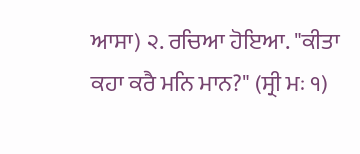ਆਸਾ) ੨. ਰਚਿਆ ਹੋਇਆ. "ਕੀਤਾ ਕਹਾ ਕਰੈ ਮਨਿ ਮਾਨ?" (ਸ੍ਰੀ ਮਃ ੧)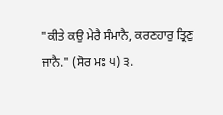"ਕੀਤੇ ਕਉ ਮੇਰੈ ਸੰਮਾਨੈ, ਕਰਣਹਾਰੁ ਤ੍ਰਿਣੁ ਜਾਨੈ." (ਸੋਰ ਮਃ ੫) ੩.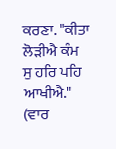ਕਰਣਾ. "ਕੀਤਾ ਲੋੜੀਐ ਕੰਮ ਸੁ ਹਰਿ ਪਹਿ ਆਖੀਐ." (ਵਾਰ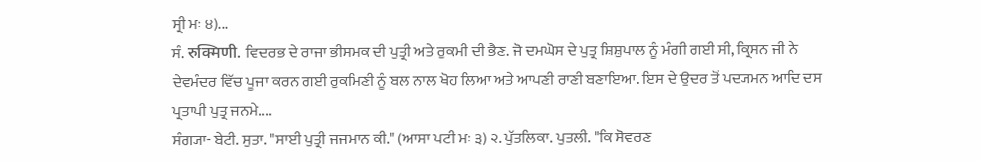ਸ੍ਰੀ ਮਃ ੪)...
ਸੰ. रुक्मिणी. ਵਿਦਰਭ ਦੇ ਰਾਜਾ ਭੀਸਮਕ ਦੀ ਪੁਤ੍ਰੀ ਅਤੇ ਰੁਕਮੀ ਦੀ ਭੈਣ. ਜੋ ਦਮਘੋਸ ਦੇ ਪੁਤ੍ਰ ਸ਼ਿਸ਼ੁਪਾਲ ਨੂੰ ਮੰਗੀ ਗਈ ਸੀ, ਕ੍ਰਿਸਨ ਜੀ ਨੇ ਦੇਵਮੰਦਰ ਵਿੱਚ ਪੂਜਾ ਕਰਨ ਗਈ ਰੁਕਮਿਣੀ ਨੂੰ ਬਲ ਨਾਲ ਖੋਹ ਲਿਆ ਅਤੇ ਆਪਣੀ ਰਾਣੀ ਬਣਾਇਆ. ਇਸ ਦੇ ਉਦਰ ਤੋਂ ਪਦ੍ਯਮਨ ਆਦਿ ਦਸ ਪ੍ਰਤਾਪੀ ਪੁਤ੍ਰ ਜਨਮੇ....
ਸੰਗ੍ਯਾ- ਬੇਟੀ. ਸੁਤਾ. "ਸਾਈ ਪੁਤ੍ਰੀ ਜਜਮਾਨ ਕੀ." (ਆਸਾ ਪਟੀ ਮਃ ੩) ੨. ਪੁੱਤਲਿਕਾ. ਪੁਤਲੀ. "ਕਿ ਸੋਵਰਣ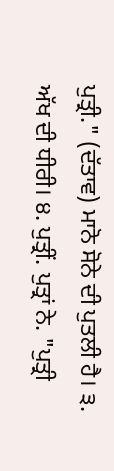ਪੁਤ੍ਰੀ." (ਦੱਤਾਵ) ਮਾਨੋ ਸੋਨੇ ਦੀ ਪੁਤਲੀ ਹੈ। ੩. ਅੱਖ ਦੀ ਧੀਰੀ। ੪. ਪੁਤ੍ਰੀਂ. ਪੁਤ੍ਰਾਂ ਨੇ. "ਪੁਤ੍ਰੀ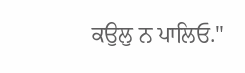ਕਉਲੁ ਨ ਪਾਲਿਓ."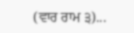(ਵਾਰ ਰਾਮ ੩)...